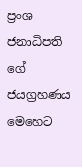ප්‍රංශ ජනාධිපති ගේ ජයග්‍රහණය මෙහෙට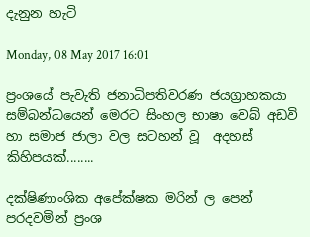දැනුන හැටි

Monday, 08 May 2017 16:01

ප්‍රංශයේ පැවැති ජනාධිපතිවරණ ජයග්‍රාහකයා සම්බන්ධයෙන් මෙරට සිංහල භාෂා වෙබ් අඩවි හා සමාජ ජාලා වල සටහන් වූ  අදහස් කිහිපයක්........

දක්ෂිණාංශික අපේක්ෂක මරින් ල පෙන් පරදවමින් ප්‍රංශ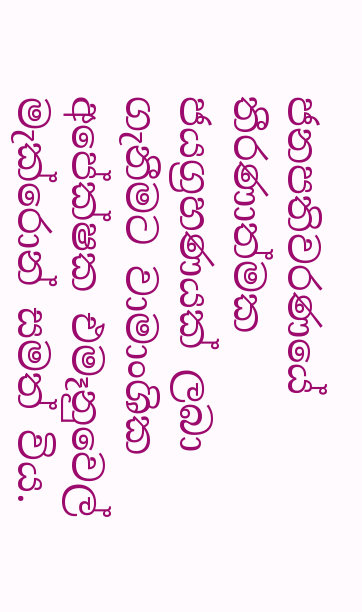ජනපතිවරණයේ තීරණාත්මක ජයග්‍රහණයක් ලබා ගැනීමට වාමාංශික අපේක්ෂක එමෑනුවෙල් මැක්රොන් සමත් විය.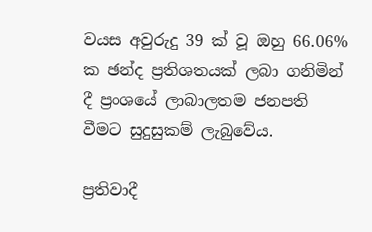වයස අවුරුදු 39 ක් වූ ඔහු 66.06% ක ඡන්ද ප්‍රතිශතයක් ලබා ගනිමින් දී ප්‍රංශයේ ලාබාලතම ජනපති වීමට සුදුසුකම් ලැබුවේය.

ප්‍රතිවාදී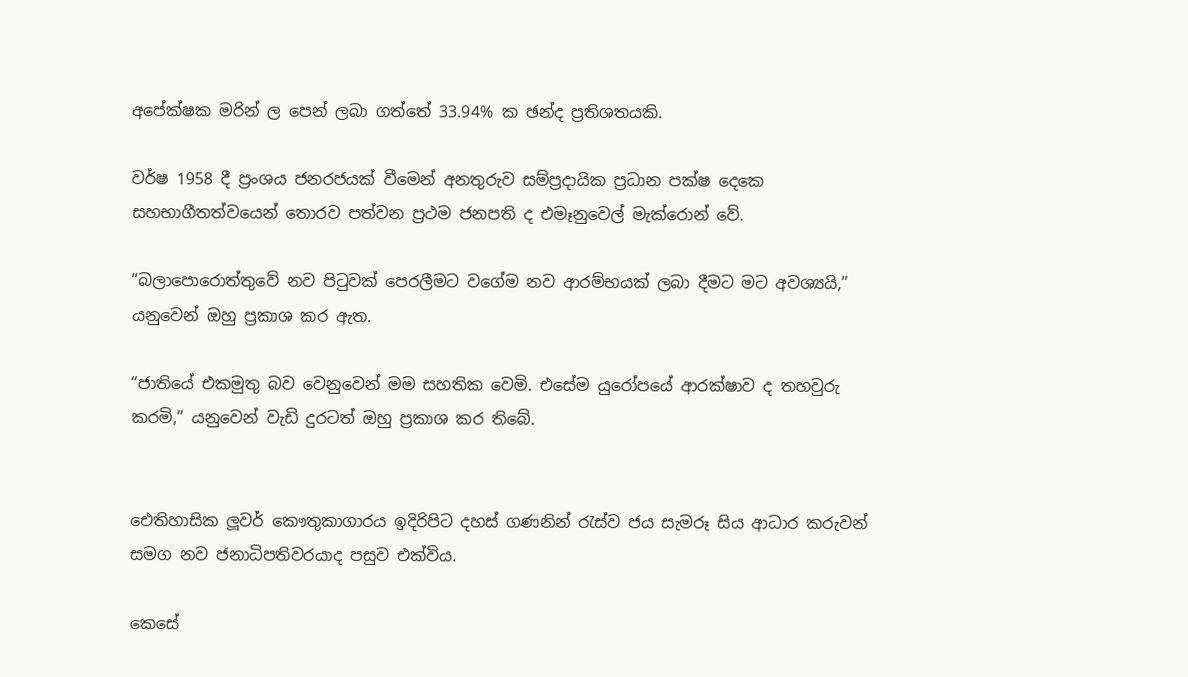අපේක්ෂක මරින් ල පෙන් ලබා ගත්තේ 33.94% ක ඡන්ද ප්‍රතිශතයකි.

වර්ෂ 1958 දී ප්‍රංශය ජනරජයක් වීමෙන් අනතුරුව සම්ප්‍රදායික ප්‍රධාන පක්ෂ දෙකෙ සහභාගීතත්වයෙන් තොරව පත්වන ප්‍රථම ජනපති ද එමෑනුවෙල් මැක්රොන් වේ.

“බලාපොරොත්තුවේ නව පිටුවක් පෙරලීමට වගේම නව ආරම්භයක් ලබා දීමට මට අවශ්‍යයි,” යනුවෙන් ඔහු ප්‍රකාශ කර ඇත.

“ජාතියේ එකමුතු බව වෙනුවෙන් මම සහතික වෙමි. එසේම යුරෝපයේ ආරක්ෂාව ද තහවුරු කරමි,” යනුවෙන් වැඩි දුරටත් ඔහු ප්‍රකාශ කර තිබේ.


ඓතිහාසික ලූවර් කෞතුකාගාරය ඉදිරිපිට දහස් ගණනින් රැස්ව ජය සැමරූ සිය ආධාර කරුවන් සමග නව ජනාධිපතිවරයාද පසුව එක්විය.

කෙසේ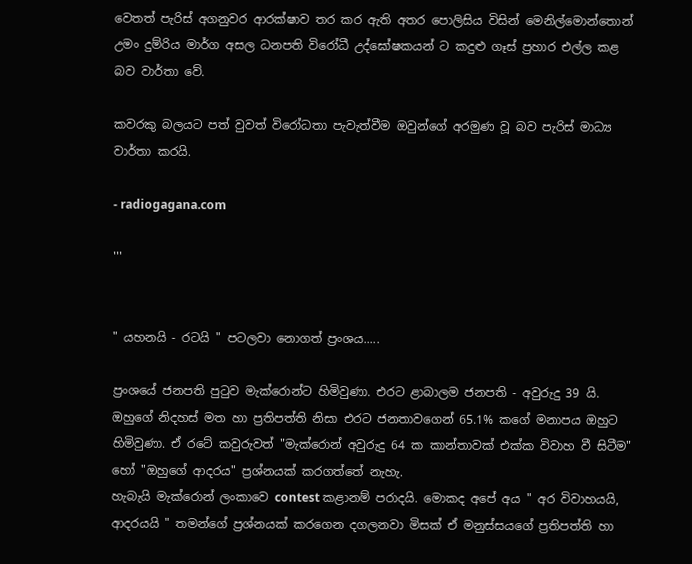වෙතත් පැරිස් අගනුවර ආරක්ෂාව තර කර ඇති අතර පොලිසිය විසින් මෙනිල්මොන්තොන් උමං දුම්රිය මාර්ග අසල ධනපති විරෝධී උද්ඝෝෂකයන් ට කදුළු ගෑස් ප්‍රහාර එල්ල කළ බව වාර්තා වේ.

කවරකු බලයට පත් වුවත් විරෝධතා පැවැත්වීම ඔවුන්ගේ අරමුණ වූ බව පැරිස් මාධ්‍ය වාර්තා කරයි.

- radiogagana.com

'''


" යහනයි - රටයි " පටලවා නොගත් ප්‍රංශය.....

ප්‍රංශයේ ජනපති පුටුව මැක්රොන්ට හිමිවුණා. එරට ළාබාලම ජනපති - අවුරුදු 39 යි. ඔහුගේ නිදහස් මත හා ප්‍රතිපත්ති නිසා එරට ජනතාවගෙන් 65.1% කගේ මනාපය ඔහුට හිමිවුණා. ඒ රටේ කවුරුවත් "මැක්රොන් අවුරුදු 64 ක කාන්තාවක් එක්ක විවාහ වී සිටීම" හෝ "ඔහුගේ ආදරය" ප්‍රශ්නයක් කරගත්තේ නැහැ.
හැබැයි මැක්රොන් ලංකාවෙ contest කළානම් පරාදයි. මොකද අපේ අය " අර විවාහයයි, ආදරයයි " තමන්ගේ ප්‍රශ්නයක් කරගෙන දගලනවා මිසක් ඒ මනුස්සයගේ ප්‍රතිපත්ති හා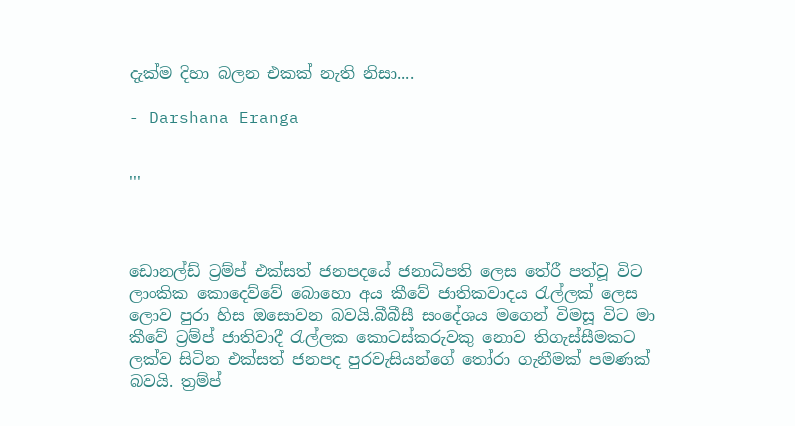දැක්ම දිහා බලන එකක් නැති නිසා....

- Darshana Eranga


'''



ඩොනල්ඩ් ට්‍රම්ප් එක්සත් ජනපදයේ ජනාධිපති ලෙස තේරී පත්වූ විට ලාංකික කොදෙව්වේ බොහො අය කීවේ ජාතිකවාදය රැල්ලක් ලෙස ලොව පුරා හිස ඔසොවන බවයි.බීබීසී සංදේශය මගෙන් විමසූ විට මා කීවේ ට්‍රම්ප් ජාතිවාදී රැල්ලක කොටස්කරුවකු නොව තිගැස්සීමකට ලක්ව සිටින එක්සත් ජනපද පුරවැසියන්ගේ තෝරා ගැනීමක් පමණක් බවයි. ත්‍රම්ප්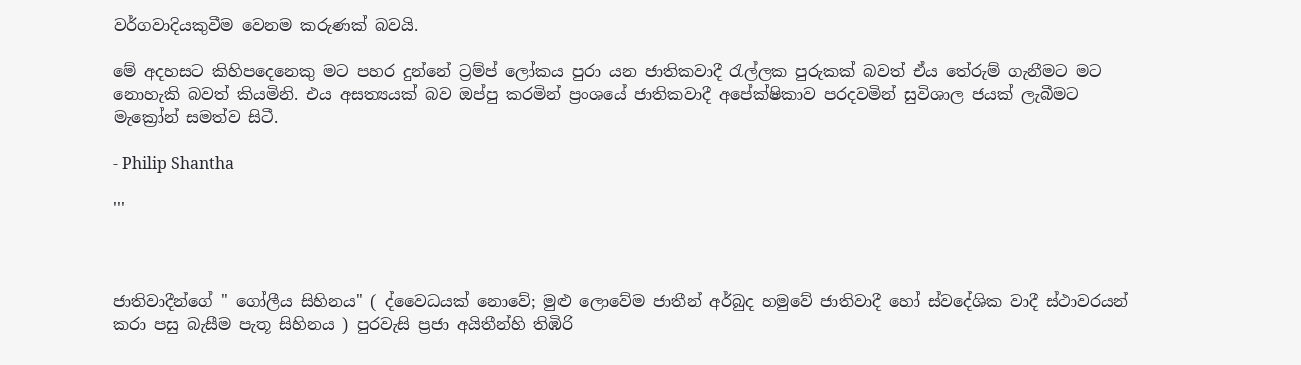වර්ගවාදියකුවීම වෙනම කරුණක් බවයි.

මේ අදහසට කිහිපදෙනෙකු මට පහර දුන්නේ ට්‍රම්ප් ලෝකය පුරා යන ජාතිකවාදී රැල්ලක පුරුකක් බවත් ඒය තේරුම් ගැනීමට මට නොහැකි බවත් කියමිනි. එය අසත්‍යයක් බව ඔප්පු කරමින් ප්‍රංශයේ ජාතිකවාදී අපේක්ෂිකාව පරදවමින් සුවිශාල ජයක් ලැබීමට මැක්‍රෝන් සමත්ව සිටී.

- Philip Shantha

'''



ජාතිවාදීන්ගේ " ගෝලීය සිහිනය" ( ද්වෛධයක් නොවේ; මුළු ලොවේම ජාතීන් අර්බුද හමුවේ ජාතිවාදී හෝ ස්වදේශික වාදී ස්ථාවරයන් කරා පසු බැසීම පැතූ සිහිනය ) පුරවැසි ප්‍රජා අයිතීන්හි තිඹිරි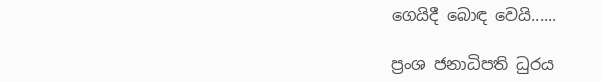ගෙයිදී බොඳ වෙයි......

ප්‍රංශ ජනාධිපති ධුරය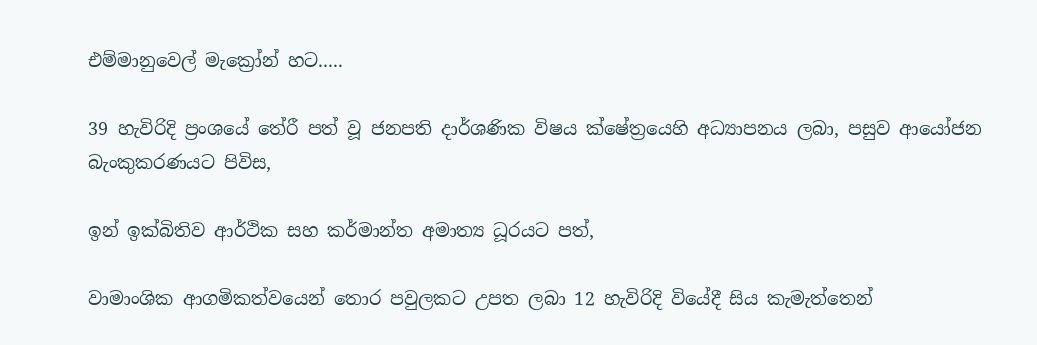එම්මානුවෙල් මැක්‍රෝන් හට.....

39 හැවිරිදි ප්‍රංශයේ තේරී පත් වූ ජනපති දාර්ශණික විෂය ක්ෂේත්‍රයෙහි අධ්‍යාපනය ලබා, පසුව ආයෝජන බැංකුකරණයට පිවිස,

ඉන් ඉක්බිතිව ආර්ථික සහ කර්මාන්ත අමාත්‍ය ධූරයට පත්,

වාමාංශික ආගමිකත්වයෙන් තොර පවුලකට උපත ලබා 12 හැවිරිදි වියේදී සිය කැමැත්තෙන්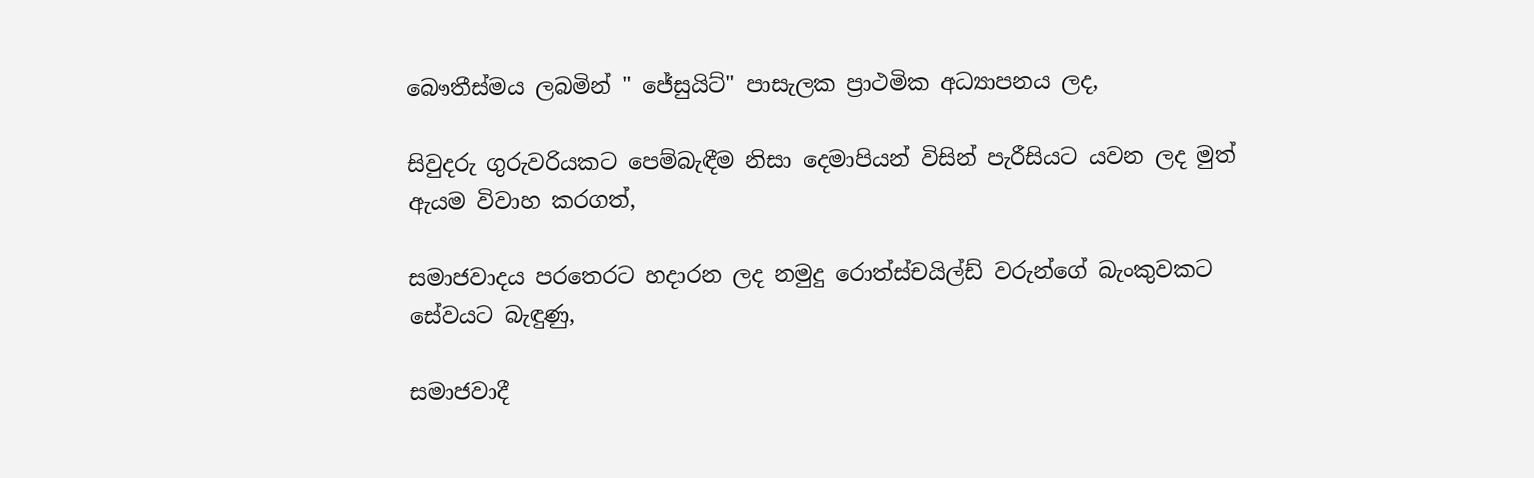බෞතීස්මය ලබමින් " ජේසුයිට්" පාසැලක ප්‍රාථමික අධ්‍යාපනය ලද,

සිවුදරු ගුරුවරියකට පෙම්බැඳීම නිසා දෙමාපියන් විසින් පැරීසියට යවන ලද මුත් ඇ‍යම විවාහ කරගත්,

සමාජවාදය පරතෙරට හදාරන ලද නමුදු රොත්ස්චයිල්ඩ් වරුන්ගේ බැංකුවකට සේවයට බැඳුණු,

සමාජවාදී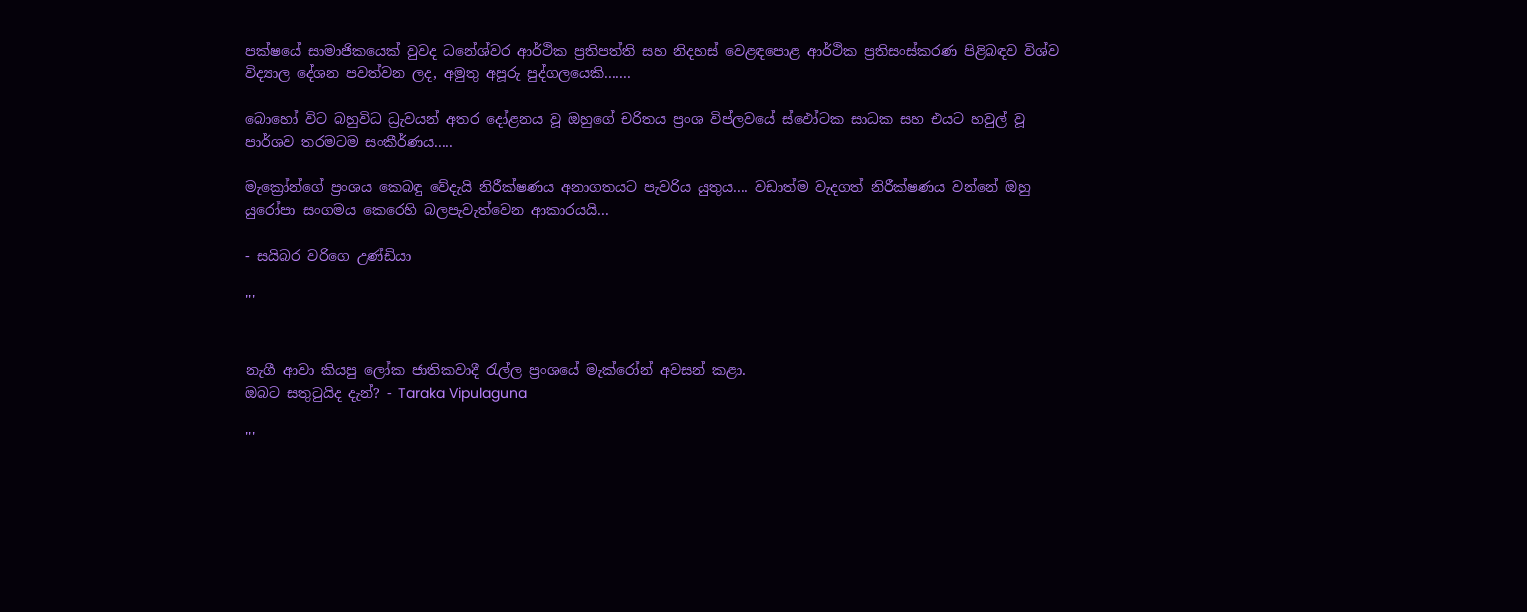පක්ෂයේ සාමාජිකයෙක් වුවද ධනේශ්වර ආර්ථික ප්‍රතිපත්ති සහ නිදහස් වෙළඳපොළ ආර්ථික ප්‍රතිසංස්කරණ පිළිබඳව විශ්ව විද්‍යාල දේශන පවත්වන ලද, අමුතු අපූරු පුද්ගලයෙකි.......

බොහෝ විට බහුවිධ ධ්‍රැවයන් අතර දෝළනය වූ ඔහුගේ චරිතය ප්‍රංශ විප්ලවයේ ස්ඵෝටක සාධක සහ එයට හවුල් වූ පාර්ශව තරමටම සංකීර්ණය.....

මැක්‍රෝන්ගේ ප්‍රංශය කෙබඳු වේදැයි නිරීක්ෂණය අනාගතයට පැවරිය යුතුය.... වඩාත්ම වැදගත් නිරීක්ෂණය වන්නේ ඔහු යුරෝපා සංගමය කෙරෙහි බලපැවැත්වෙන ආකාරයයි...

- සයිබර වරිගෙ උණ්ඩියා

'''


නැගී ආවා කියපු ලෝක ජාතිකවාදී රැල්ල ප්‍රංශයේ මැක්රෝන් අවසන් කළා.
ඔබට සතුටුයිද දැන්? - Taraka Vipulaguna

'''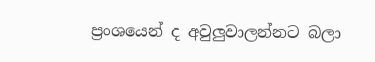ප්‍රංශයෙන් ද අවුලුවාලන්නට බලා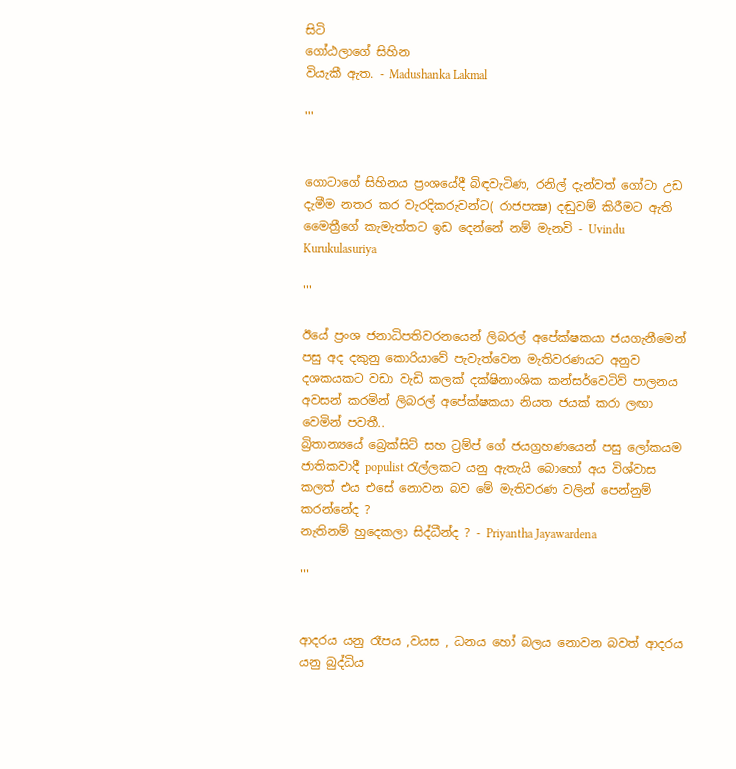සිටි
ගෝඨලාගේ සිහින
වියැකී ඇත. - Madushanka Lakmal

'''


ගොටාගේ සිහිනය ප්‍රංශයේදී බිඳවැටිණ, රනිල් දැන්වත් ගෝටා උඩ දැමීම නතර කර වැරදිකරුවන්ට( රාජපක්‍ෂ) දඬුවම් කිරීමට ඇති මෛත්‍රීගේ කැමැත්තට ඉඩ දෙන්නේ නම් මැනවි - Uvindu Kurukulasuriya

'''

ඊයේ ප්‍රංශ ජනාධිපතිවරනයෙන් ලිබරල් අපේක්ෂකයා ජයගැනීමෙන් පසු අද දකුනු කොරියාවේ පැවැත්වෙන මැතිවරණයට අනුව දශකයකට වඩා වැඩි කලක් දක්ෂිනාංශික කන්සර්වෙටිව් පාලනය අවසන් කරමින් ලිබරල් අපේක්ෂකයා නියත ජයක් කරා ලඟා වෙමින් පවතී..
බ්‍රිතාන්‍යයේ බ්‍රෙක්සිට් සහ ට්‍රම්ප් ගේ ජයග්‍රහණයෙන් පසු ලෝකයම ජාතිකවාදී populist රැල්ලකට යනු ඇතැයි බොහෝ අය විශ්වාස කලත් එය එසේ නොවන බව මේ මැතිවරණ වලින් පෙන්නුම් කරන්නේද ?
නැතිනම් හුදෙකලා සිද්ධීන්ද ? - Priyantha Jayawardena

'''


ආදරය යනු රෑපය ,වයස , ධනය හෝ බලය නොවන බවත් ආදරය යනු බුද්ධිය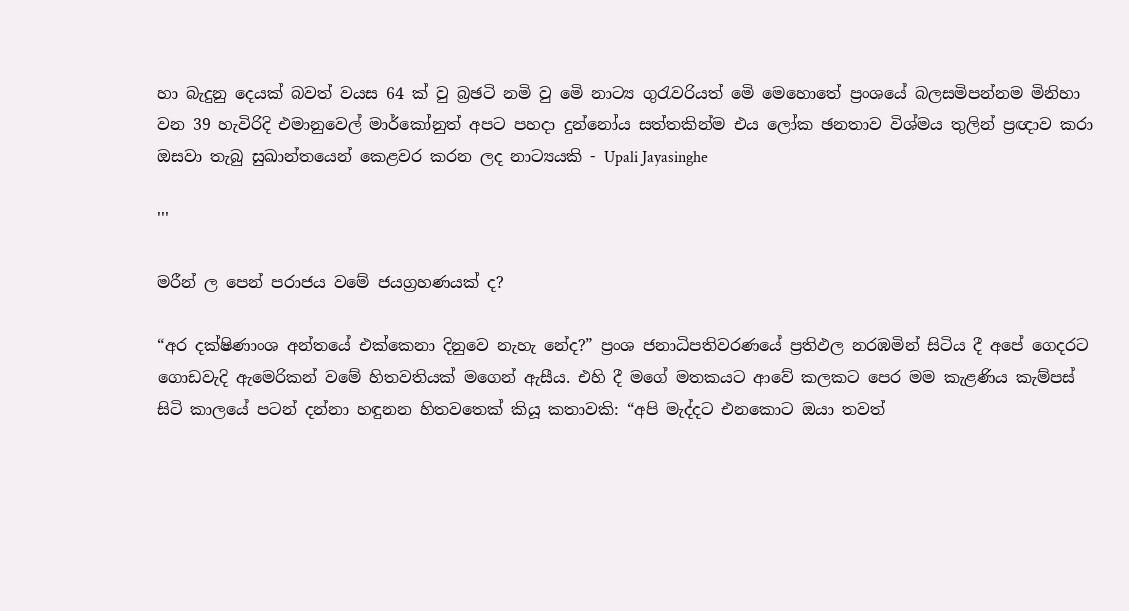හා බැදුනු දෙයක් බවත් වයස 64 ක් වු බ්‍රඡටි නමි වු මෙි නාට්‍ය ගුරැවරියත් මෙි මෙහොතේ ප්‍රංශයේ බලසමිපන්නම මිනිහා වන 39 හැවිරිදි එමානුවෙල් මාර්කෝනුත් අපට පහදා දුන්නෝය සත්තකින්ම එය ලෝක ඡනතාව විශ්මය තුලින් ප්‍රඥාව කරා ඔසවා තැබු සුඛාන්තයෙන් කෙළවර කරන ලද නාට්‍යයකි - Upali Jayasinghe

'''

මරීන් ල පෙන් පරාජය වමේ ජයග්‍රහණයක් ද?

“අර දක්ෂිණාංශ අන්තයේ එක්කෙනා දිනුවෙ නැහැ නේද?” ප්‍රංශ ජනාධිපතිවරණයේ ප්‍රතිඵල නරඹමින් සිටිය දී අපේ ගෙදරට ගොඩවැදි ඇමෙරිකන් වමේ හිතවතියක් මගෙන් ඇසීය. එහි දී මගේ මතකයට ආවේ කලකට පෙර මම කැළණිය කැම්පස් සිටි කාලයේ පටන් දන්නා හඳුනන හිතවතෙක් කියූ කතාවකි: “අපි මැද්දට එනකොට ඔයා තවත්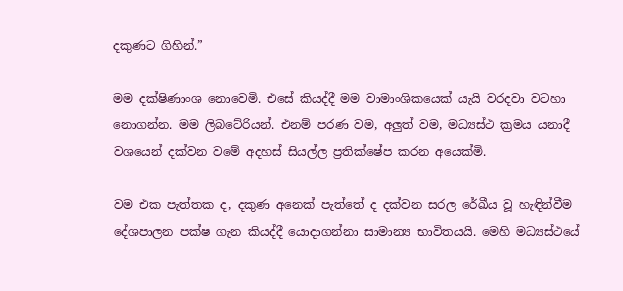දකුණට ගිහින්.”

මම දක්ෂිණාංශ නොවෙමි. එසේ කියද්දී මම වාමාංශිකයෙක් යැයි වරදවා වටහා නොගන්න. මම ලිබටේරියන්. එනම් පරණ වම, අලුත් වම, මධ්‍යස්ථ ක්‍රමය යනාදී වශයෙන් දක්වන වමේ අදහස් සියල්ල ප්‍රතික්ෂේප කරන අයෙක්මි.

වම එක පැත්තක ද, දකුණ අනෙක් පැත්තේ ද දක්වන සරල රේඛීය වූ හැඳින්වීම දේශපාලන පක්ෂ ගැන කියද්දී යොදාගන්නා සාමාන්‍ය භාවිතයයි. මෙහි මධ්‍යස්ථයේ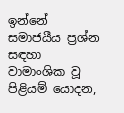ඉන්නේ සමාජයීය ප්‍රශ්න සඳහා වාමාංශික වූ පිළියම් යොදන,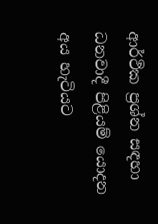ආර්ථික ප්‍රශ්න සඳහා ධනවාදී පිළියම් යොදන අය හැටියට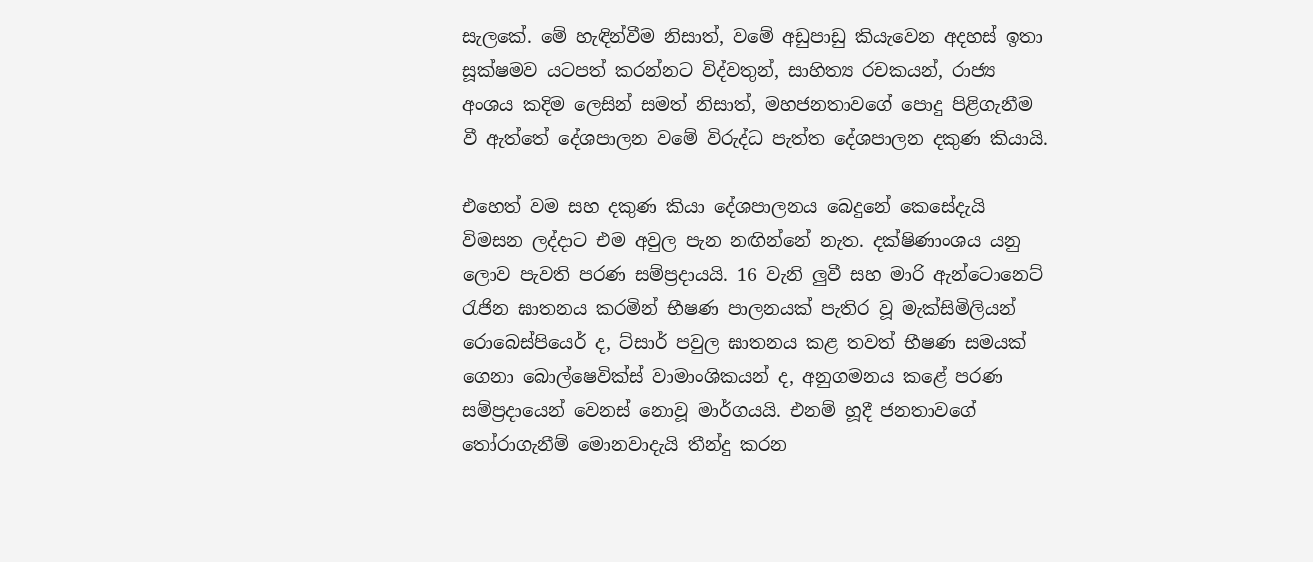සැලකේ. මේ හැඳින්වීම නිසාත්, වමේ අඩුපාඩු කියැවෙන අදහස් ඉතා සූක්ෂමව යටපත් කරන්නට විද්වතුන්, සාහිත්‍ය රචකයන්, රාජ්‍ය අංශය කදිම ලෙසින් සමත් නිසාත්, මහජනතාවගේ පොදු පිළිගැනීම වී ඇත්තේ දේශපාලන වමේ විරුද්ධ පැත්ත දේශපාලන දකුණ කියායි.

එහෙත් වම සහ දකුණ කියා දේශපාලනය බෙදුනේ කෙසේදැයි විමසන ලද්දාට එම අවුල පැන නඟින්නේ නැත. දක්ෂිණාංශය යනු ලොව පැවති පරණ සම්ප්‍රදායයි. 16 වැනි ලුවී සහ මාරි ඇන්ටොනෙට් රැජින ඝාතනය කරමින් භීෂණ පාලනයක් පැතිර වූ මැක්සිමිලියන් රොබෙස්පියෙර් ද, ට්සාර් පවුල ඝාතනය කළ තවත් භීෂණ සමයක් ගෙනා බොල්ෂෙවික්ස් වාමාංශිකයන් ද, අනුගමනය කළේ පරණ සම්ප්‍රදායෙන් වෙනස් නොවූ මාර්ගයයි. එනම් හූදී ජනතාවගේ තෝරාගැනීම් මොනවාදැයි තීන්දු කරන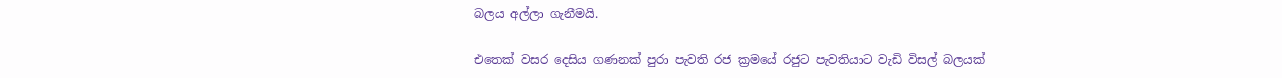බලය අල්ලා ගැනීමයි.

එතෙක් වසර දෙසිය ගණනක් පුරා පැවති රජ ක්‍රමයේ රජුට පැවතියාට වැඩි විසල් බලයක්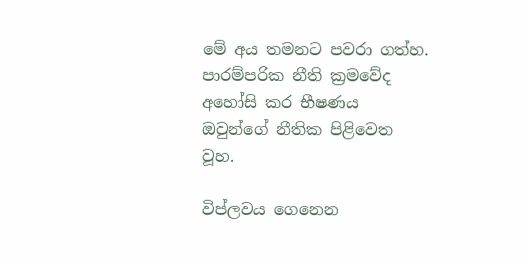මේ අය තමනට පවරා ගත්හ. පාරම්පරික නීති ක්‍රමවේද අහෝසි කර භීෂණය ඔවුන්ගේ නීතික පිළිවෙත වූහ.

විප්ලවය ගෙනෙන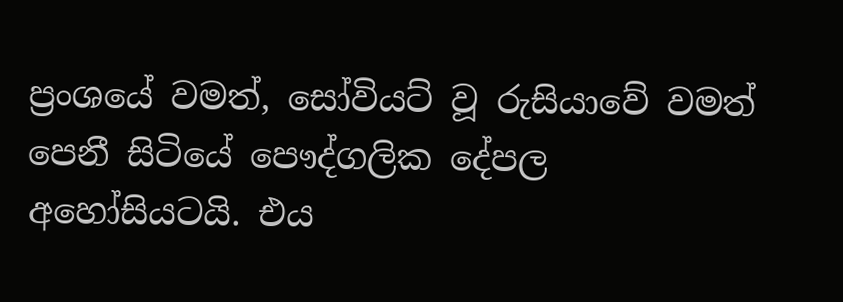ප්‍රංශයේ වමත්, සෝවියට් වූ රුසියාවේ වමත් පෙනී සිටියේ පෞද්ගලික දේපල අහෝසියටයි. එය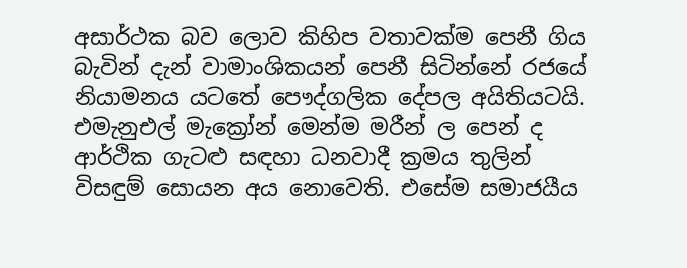අසාර්ථක බව ලොව කිහිප වතාවක්ම පෙනී ගිය බැවින් දැන් වාමාංශිකයන් පෙනී සිටින්නේ රජයේ නියාමනය යටතේ පෞද්ගලික දේපල අයිතියටයි. එමැනුඑල් මැක්‍රෝන් මෙන්ම මරීන් ල පෙන් ද ආර්ථික ගැටළු සඳහා ධනවාදී ක්‍රමය තුලින් විසඳුම් සොයන අය නොවෙති. එසේම සමාජයීය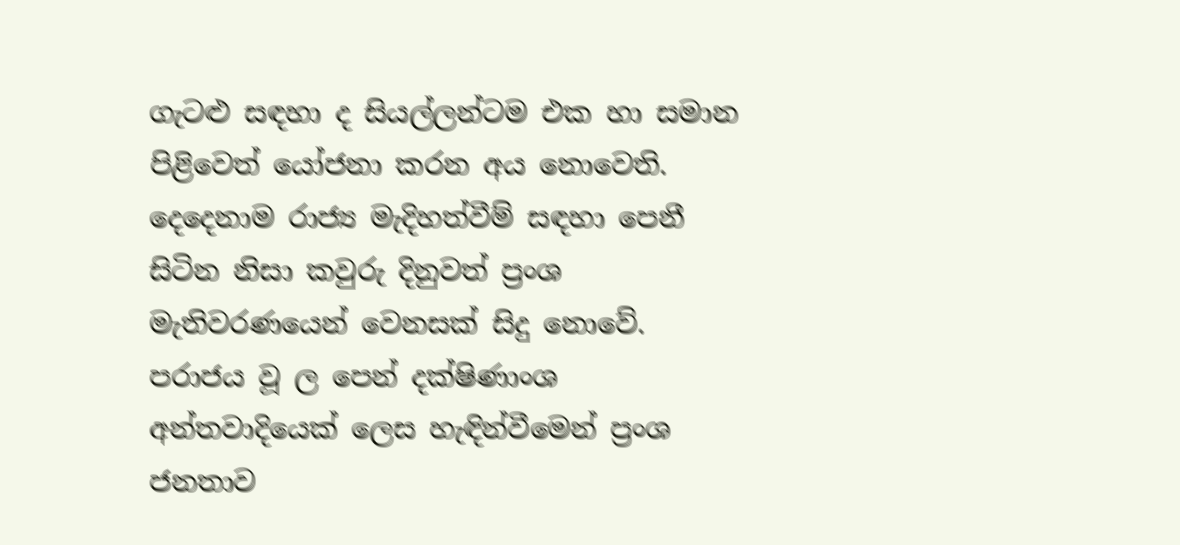ගැටළු සඳහා ද සියල්ලන්ටම එක හා සමාන පිළිවෙත් යෝජනා කරන අය නොවෙති. දෙදෙනාම රාජ්‍ය මැදිහත්වීම් සඳහා පෙනී සිටින නිසා කවුරු දිනුවත් ප්‍රංශ මැතිවරණයෙන් වෙනසක් සිදු නොවේ. පරාජය වූ ල පෙන් දක්ෂිණාංශ අන්තවාදියෙක් ලෙස හැඳින්වීමෙන් ප්‍රංශ ජනතාව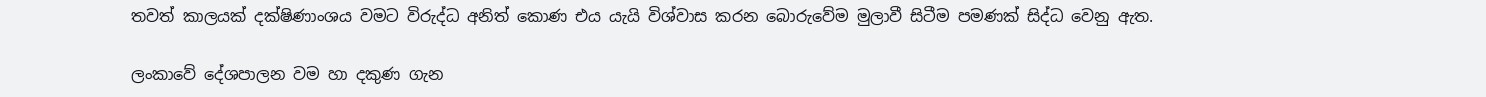තවත් කාලයක් දක්ෂිණාංශය වමට විරුද්ධ අනිත් කොණ එය යැයි විශ්වාස කරන බොරුවේම මුලාවී සිටීම පමණක් සිද්ධ වෙනු ඇත.

ලංකාවේ දේශපාලන වම හා දකුණ ගැන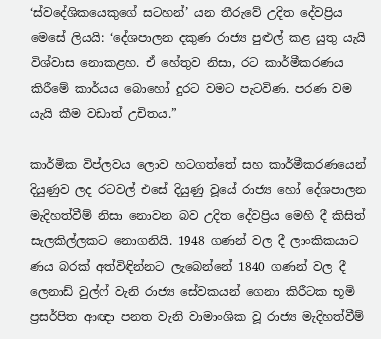‘ස්වදේශිකයෙකුගේ සටහන්’ යන තීරුවේ උදිත දේවප්‍රිය මෙසේ ලියයි: ‘දේශපාලන දකුණ රාජ්‍ය පුළුල් කළ යුතු යැයි විශ්වාස නොකළහ. ඒ හේතුව නිසා, රට කාර්මීකරණය කිරීමේ කාර්යය බොහෝ දුරට වමට පැටවිණ. පරණ වම යැයි කීම වඩාත් උචිතය.”

කාර්මික විප්ලවය ලොව හටගත්තේ සහ කාර්මීකරණයෙන් දියුණුව ලද රටවල් එසේ දියුණු වූයේ රාජ්‍ය හෝ දේශපාලන මැදිහත්වීම් නිසා නොවන බව උදිත දේවප්‍රිය මෙහි දී කිසිත් සැලකිල්ලකට නොගනියි. 1948 ගණන් වල දී ලාංකිකයාට ණය බරක් අත්විඳින්නට ලැබෙන්නේ 1840 ගණන් වල දී ලෙනාඩ් වුල්ෆ් වැනි රාජ්‍ය සේවකයන් ගෙනා කිරීටක භූමි ප්‍රසර්පිත ආඥා පනත වැනි වාමාංශික වූ රාජ්‍ය මැදිහත්වීම්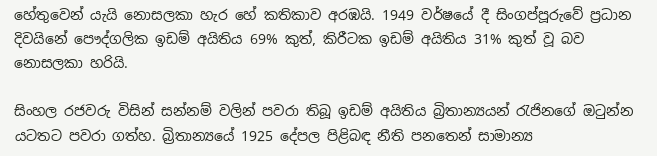හේතුවෙන් යැයි නොසලකා හැර හේ කතිකාව අරඹයි. 1949 වර්ෂයේ දී සිංගප්පූරුවේ ප්‍රධාන දිවයිනේ පෞද්ගලික ඉඩම් අයිතිය 69% කුත්, කිරීටක ඉඩම් අයිතිය 31% කුත් වූ බව නොසලකා හරියි.

සිංහල රජවරු විසින් සන්නම් වලින් පවරා තිබූ ඉඩම් අයිතිය බ්‍රිතාන්‍යයන් රැජිනගේ ඔටුන්න යටතට පවරා ගත්හ. බ්‍රිතාන්‍යයේ 1925 දේපල පිළිබඳ නීති පනතෙන් සාමාන්‍ය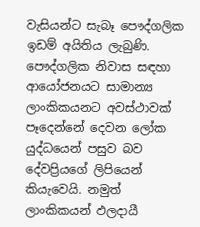වැසියන්ට සැබෑ පෞද්ගලික ඉඩම් අයිතිය ලැබුණි. පෞද්ගලික නිවාස සඳහා ආයෝජනයට සාමාන්‍ය ලාංකිකයනට අවස්ථාවක් පෑදෙන්නේ දෙවන ලෝක යුද්ධයෙන් පසුව බව දේවප්‍රියගේ ලිපියෙන් කියැවෙයි. නමුත් ලාංකිකයන් ඵලදායී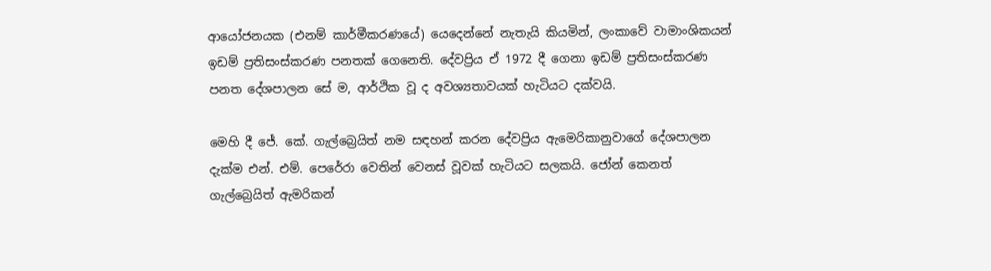ආයෝජනයක (එනම් කාර්මීකරණයේ) යෙදෙන්නේ නැතැයි කියමින්, ලංකාවේ වාමාංශිකයන් ඉඩම් ප්‍රතිසංස්කරණ පනතක් ගෙනෙති. දේවප්‍රිය ඒ 1972 දී ගෙනා ඉඩම් ප්‍රතිසංස්කරණ පනත දේශපාලන සේ ම, ආර්ථික වූ ද අවශ්‍යතාවයක් හැටියට දක්වයි.

මෙහි දී ජේ. කේ. ගැල්බ්‍රෙයිත් නම සඳහන් කරන දේවප්‍රිය ඇමෙරිකානුවාගේ දේශපාලන දැක්ම එන්. එම්. පෙරේරා වෙතින් වෙනස් වූවක් හැටියට සලකයි. ජෝන් කෙනත් ගැල්බ්‍රෙයිත් ඇමරිකන්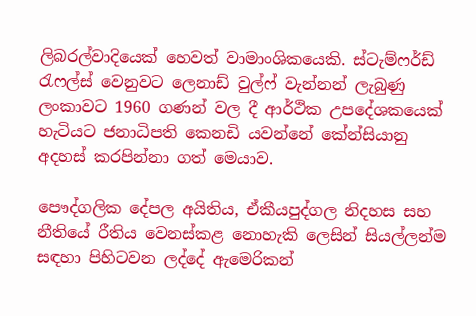ලිබරල්වාදියෙක් හෙවත් වාමාංශිකයෙකි. ස්ටැම්ෆර්ඩ් රැෆල්ස් වෙනුවට ලෙනාඩ් වුල්ෆ් වැන්නන් ලැබුණු ලංකාවට 1960 ගණන් වල දී ආර්ථික උපදේශකයෙක් හැටියට ජනාධිපති කෙනඩි යවන්නේ කේන්සියානු අදහස් කරපින්නා ගත් මෙයාව.

පෞද්ගලික දේපල අයිතිය, ඒකීයපුද්ගල නිදහස සහ නීතියේ රීතිය වෙනස්කළ නොහැකි ලෙසින් සියල්ලන්ම සඳහා පිහිටවන ලද්දේ ඇමෙරිකන්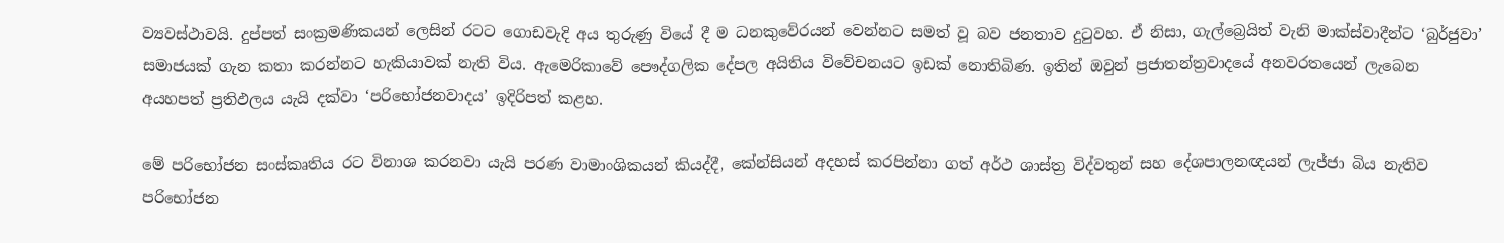ව්‍යවස්ථාවයි. දුප්පත් සංක්‍රමණිකයන් ලෙසින් රටට ගොඩවැදි අය තුරුණු වියේ දී ම ධනකුවේරයන් වෙන්නට සමත් වූ බව ජනතාව දුටුවහ. ඒ නිසා, ගැල්බ්‍රෙයිත් වැනි මාක්ස්වාදීන්ට ‘බුර්ජුවා’ සමාජයක් ගැන කතා කරන්නට හැකියාවක් නැති විය. ඇමෙරිකාවේ පෞද්ගලික දේපල අයිතිය විවේචනයට ඉඩක් නොතිබිණ. ඉතින් ඔවුන් ප්‍රජාතන්ත්‍රවාදයේ අනවරතයෙන් ලැබෙන අයහපත් ප්‍රතිඵලය යැයි දක්වා ‘පරිභෝජනවාදය’ ඉදිරිපත් කළහ.

මේ පරිභෝජන සංස්කෘතිය රට විනාශ කරනවා යැයි පරණ වාමාංශිකයන් කියද්දී, කේන්සියන් අදහස් කරපින්නා ගත් අර්ථ ශාස්ත්‍ර විද්වතුන් සහ දේශපාලනඥයන් ලැජ්ජා බිය නැතිව පරිභෝජන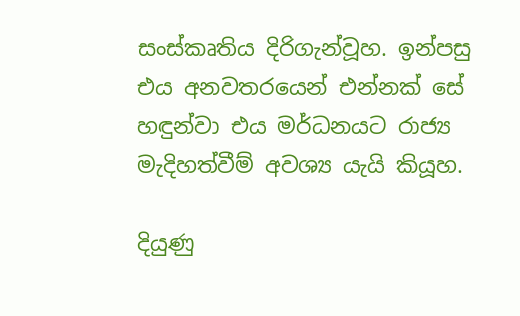සංස්කෘතිය දිරිගැන්වූහ. ඉන්පසු එය අනවතරයෙන් එන්නක් සේ හඳුන්වා එය මර්ධනයට රාජ්‍ය මැදිහත්වීම් අවශ්‍ය යැයි කියූහ.

දියුණු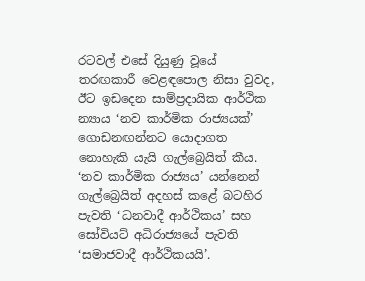රටවල් එසේ දියුණු වූයේ තරඟකාරී වෙළඳපොල නිසා වුවද, ඊට ඉඩදෙන සාම්ප්‍රදායික ආර්ථික න්‍යාය ‘නව කාර්මික රාජ්‍යයක්’ ගොඩනඟන්නට යොදාගත නොහැකි යැයි ගැල්බ්‍රෙයිත් කීය. ‘නව කාර්මික රාජ්‍යය’ යන්නෙන් ගැල්බ්‍රෙයිත් අදහස් කළේ බටහිර පැවති ‘ධනවාදී ආර්ථිකය’ සහ සෝවියට් අධිරාජ්‍යයේ පැවති ‘සමාජවාදී ආර්ථිකයයි’.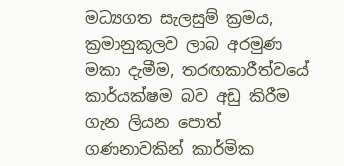මධ්‍යගත සැලසුම් ක්‍රමය, ක්‍රමානුකූලව ලාබ අරමුණ මකා දැමීම, තරඟකාරීත්වයේ කාර්යක්ෂම බව අඩු කිරීම ගැන ලියන පොත් ගණනාවකින් කාර්මික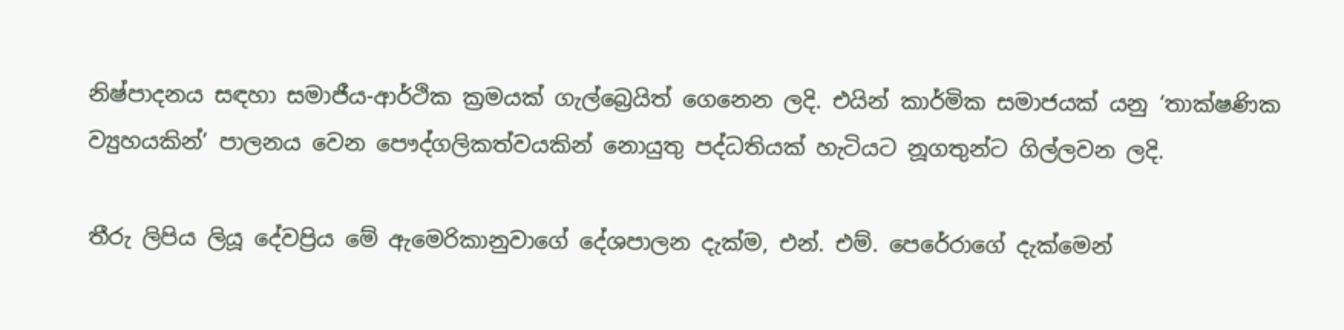නිෂ්පාදනය සඳහා සමාජීය-ආර්ථික ක්‍රමයක් ගැල්බ්‍රෙයිත් ගෙනෙන ලදි. එයින් කාර්මික සමාජයක් යනු ‘තාක්ෂණික ව්‍යුහයකින්’ පාලනය වෙන පෞද්ගලිකත්වයකින් නොයුතු පද්ධතියක් හැටියට නූගතුන්ට ගිල්ලවන ලදි.

තීරු ලිපිය ලියූ දේවප්‍රිය මේ ඇමෙරිකානුවාගේ දේශපාලන දැක්ම, එන්. එම්. පෙරේරාගේ දැක්මෙන්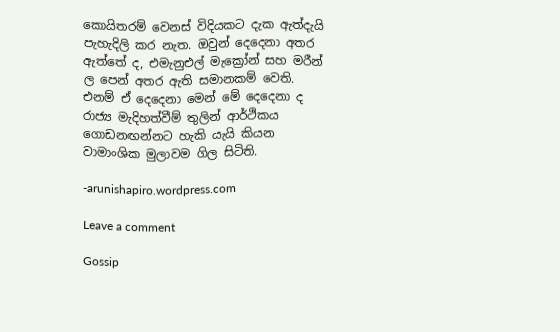කොයිතරම් වෙනස් විදියකට දැක ඇත්දැයි පැහැදිලි කර නැත. ඔවුන් දෙදෙනා අතර ඇත්තේ ද, එමැනුඑල් මැක්‍රෝන් සහ මරීන් ල පෙන් අතර ඇති සමානකම් වෙති. එනම් ඒ දෙදෙනා මෙන් මේ දෙදෙනා ද රාජ්‍ය මැදිහත්වීම් තුලින් ආර්ථිකය ගොඩනඟන්නට හැකි යැයි කියන වාමාංශික මුලාවම ගිල සිටිති.

-arunishapiro.wordpress.com

Leave a comment

Gossip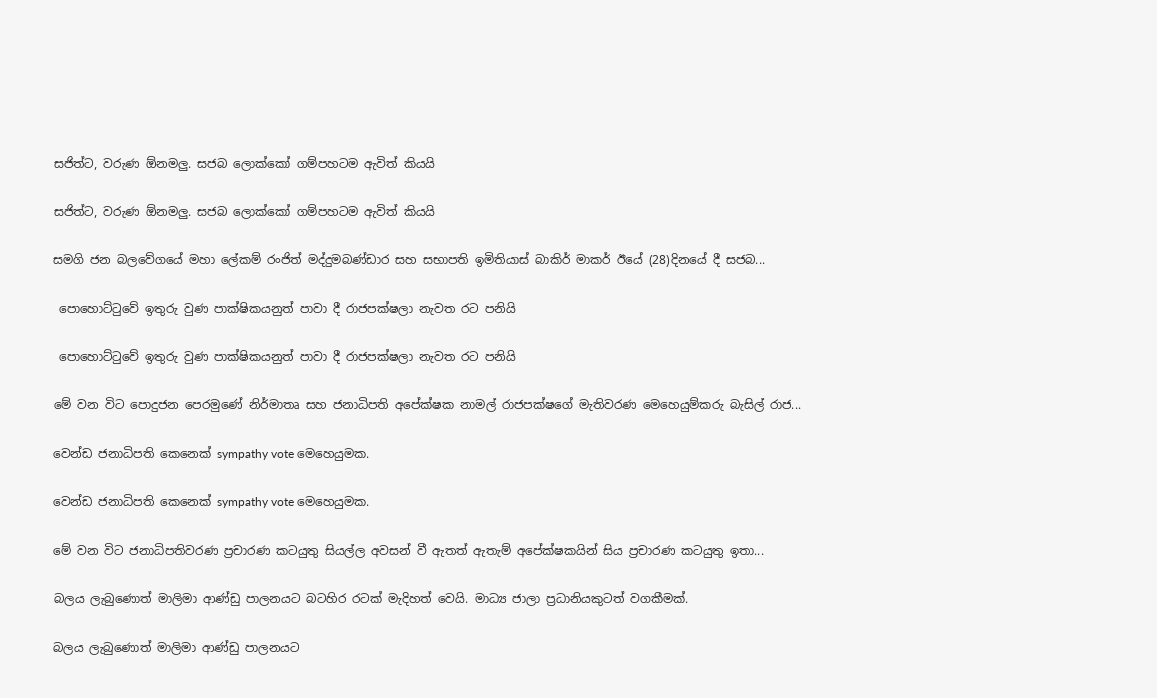සජිත්ට, වරුණ ඕනමලු. සජබ ලොක්කෝ ගම්පහටම ඇවිත් කියයි

සජිත්ට, වරුණ ඕනමලු. සජබ ලොක්කෝ ගම්පහටම ඇවිත් කියයි

සමගි ජන බලවේගයේ මහා ලේකම් රංජිත් මද්දුමබණ්ඩාර සහ සභාපති ඉමිතියාස් බාකිර් මාකර් ඊයේ (28)දිනයේ දී සජබ...

 පොහොට්ටුවේ ඉතුරු වුණ පාක්ෂිකයනුත් පාවා දී රාජපක්ෂලා නැවත රට පනියි

 පොහොට්ටුවේ ඉතුරු වුණ පාක්ෂිකයනුත් පාවා දී රාජපක්ෂලා නැවත රට පනියි

මේ වන විට පොදුජන පෙරමුණේ නිර්මාතෘ සහ ජනාධිපති අපේක්ෂක නාමල් රාජපක්ෂගේ මැතිවරණ මෙහෙයුම්කරු බැසිල් රාජ...

වෙන්ඩ ජනාධිපති කෙනෙක් sympathy vote මෙහෙයුමක.

වෙන්ඩ ජනාධිපති කෙනෙක් sympathy vote මෙහෙයුමක.

මේ වන විට ජනාධිපතිවරණ ප්‍රචාරණ කටයුතු සියල්ල අවසන් වී ඇතත් ඇතැම් අපේක්ෂකයින් සිය ප්‍රචාරණ කටයුතු ඉතා...

බලය ලැබුණොත් මාලිමා ආණ්ඩු පාලනයට බටහිර රටක් මැදිහත් වෙයි. මාධ්‍ය ජාලා ප්‍රධානියකුටත් වගකීමක්.

බලය ලැබුණොත් මාලිමා ආණ්ඩු පාලනයට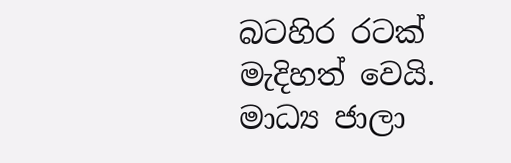බටහිර රටක් මැදිහත් වෙයි. මාධ්‍ය ජාලා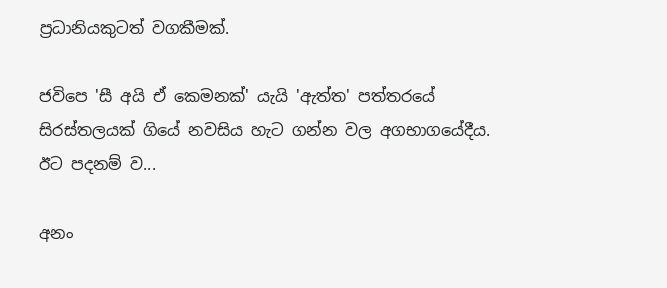ප්‍රධානියකුටත් වගකීමක්.

ජවිපෙ 'සී අයි ඒ කෙමනක්' යැයි 'ඇත්ත' පත්තරයේ සිරස්තලයක් ගියේ නවසිය හැට ගන්න වල අගභාගයේදීය. ඊට පදනම් ව...

අනං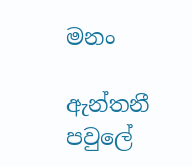මනං

ඇන්තනී පවුලේ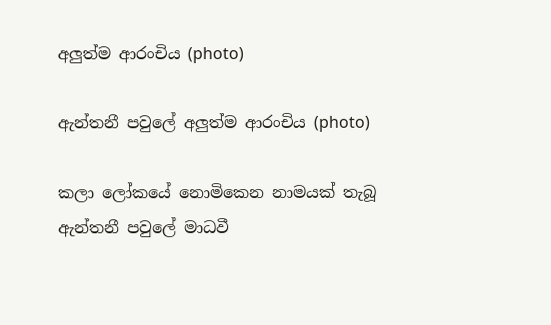අලුත්ම ආරංචිය (photo)

ඇන්තනී පවුලේ අලුත්ම ආරංචිය (photo)

කලා ලෝකයේ නොමිකෙන නාමයක් තැබූ ඇන්තනී පවුලේ මාධවී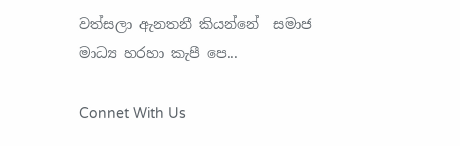වත්සලා ඇනතනී කියන්නේ  සමාජ මාධ්‍ය හරහා කැපී පෙ...

Connet With Us